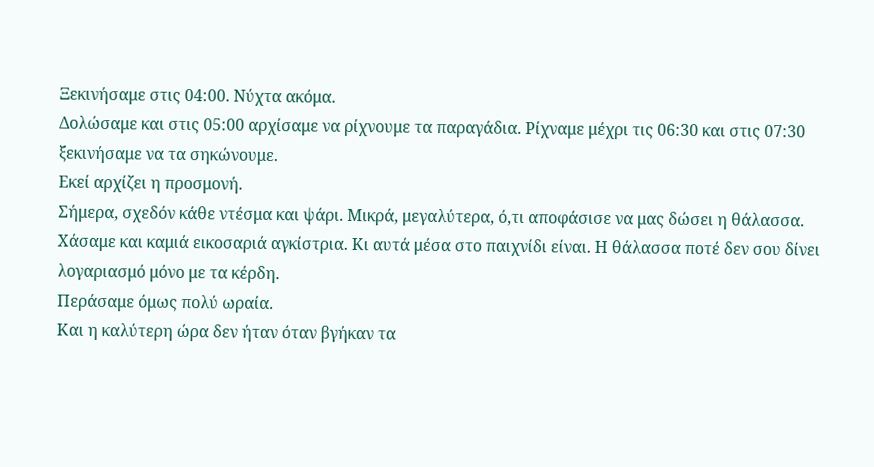Ξεκινήσαμε στις 04:00. Νύχτα ακόμα.
Δολώσαμε και στις 05:00 αρχίσαμε να ρίχνουμε τα παραγάδια. Ρίχναμε μέχρι τις 06:30 και στις 07:30 ξεκινήσαμε να τα σηκώνουμε.
Εκεί αρχίζει η προσμονή.
Σήμερα, σχεδόν κάθε ντέσμα και ψάρι. Μικρά, μεγαλύτερα, ό,τι αποφάσισε να μας δώσει η θάλασσα. Χάσαμε και καμιά εικοσαριά αγκίστρια. Κι αυτά μέσα στο παιχνίδι είναι. Η θάλασσα ποτέ δεν σου δίνει λογαριασμό μόνο με τα κέρδη.
Περάσαμε όμως πολύ ωραία.
Και η καλύτερη ώρα δεν ήταν όταν βγήκαν τα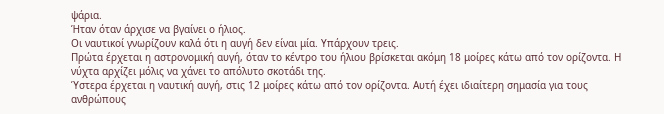ψάρια.
Ήταν όταν άρχισε να βγαίνει ο ήλιος.
Οι ναυτικοί γνωρίζουν καλά ότι η αυγή δεν είναι μία. Υπάρχουν τρεις.
Πρώτα έρχεται η αστρονομική αυγή, όταν το κέντρο του ήλιου βρίσκεται ακόμη 18 μοίρες κάτω από τον ορίζοντα. Η νύχτα αρχίζει μόλις να χάνει το απόλυτο σκοτάδι της.
Ύστερα έρχεται η ναυτική αυγή, στις 12 μοίρες κάτω από τον ορίζοντα. Αυτή έχει ιδιαίτερη σημασία για τους ανθρώπους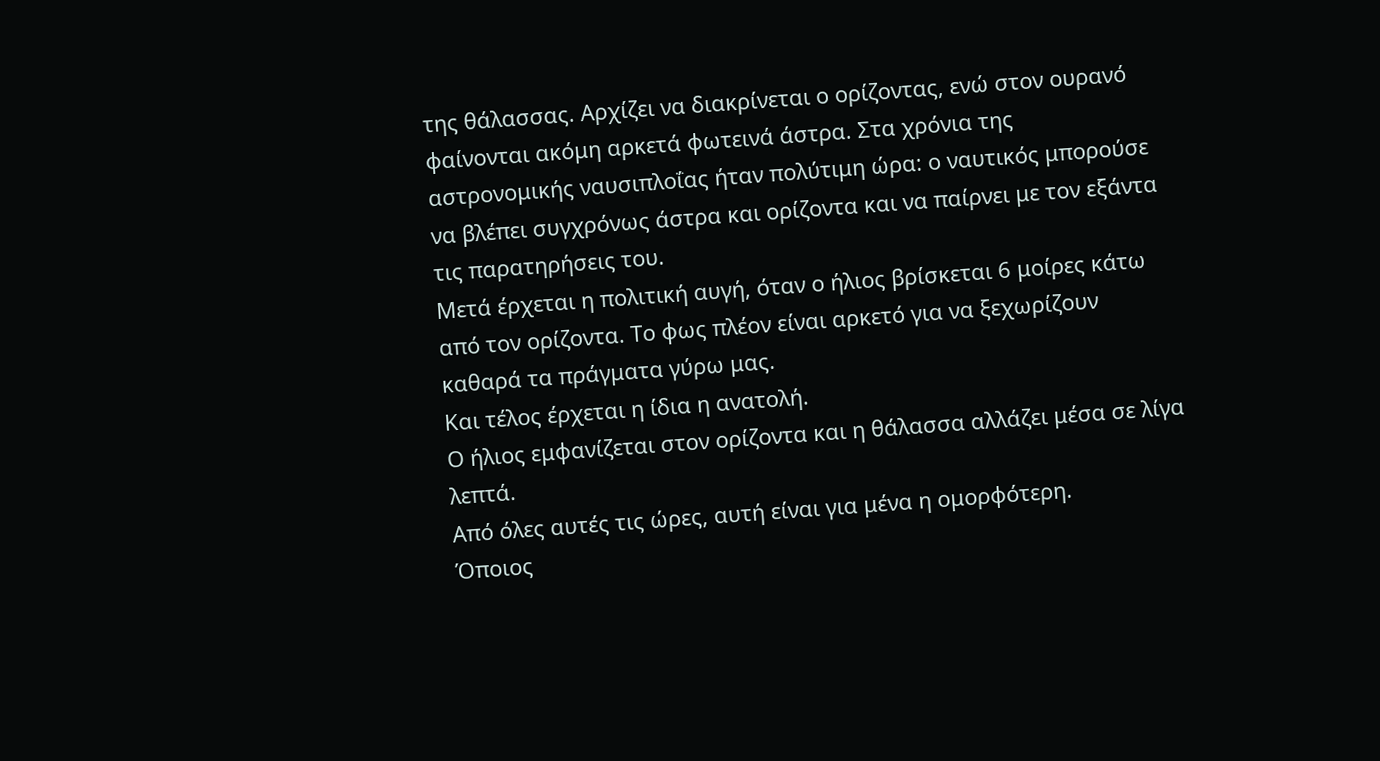της θάλασσας. Αρχίζει να διακρίνεται ο ορίζοντας, ενώ στον ουρανό φαίνονται ακόμη αρκετά φωτεινά άστρα. Στα χρόνια της αστρονομικής ναυσιπλοΐας ήταν πολύτιμη ώρα: ο ναυτικός μπορούσε να βλέπει συγχρόνως άστρα και ορίζοντα και να παίρνει με τον εξάντα τις παρατηρήσεις του.
Μετά έρχεται η πολιτική αυγή, όταν ο ήλιος βρίσκεται 6 μοίρες κάτω από τον ορίζοντα. Το φως πλέον είναι αρκετό για να ξεχωρίζουν καθαρά τα πράγματα γύρω μας.
Και τέλος έρχεται η ίδια η ανατολή.
Ο ήλιος εμφανίζεται στον ορίζοντα και η θάλασσα αλλάζει μέσα σε λίγα λεπτά.
Από όλες αυτές τις ώρες, αυτή είναι για μένα η ομορφότερη.
Όποιος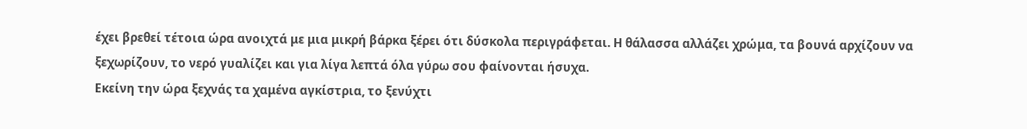έχει βρεθεί τέτοια ώρα ανοιχτά με μια μικρή βάρκα ξέρει ότι δύσκολα περιγράφεται. Η θάλασσα αλλάζει χρώμα, τα βουνά αρχίζουν να ξεχωρίζουν, το νερό γυαλίζει και για λίγα λεπτά όλα γύρω σου φαίνονται ήσυχα.
Εκείνη την ώρα ξεχνάς τα χαμένα αγκίστρια, το ξενύχτι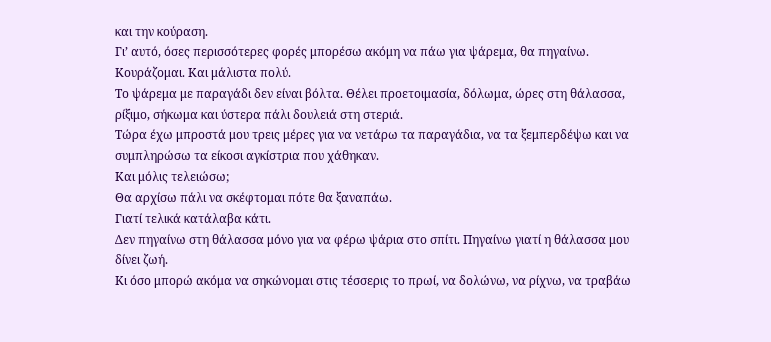και την κούραση.
Γι’ αυτό, όσες περισσότερες φορές μπορέσω ακόμη να πάω για ψάρεμα, θα πηγαίνω.
Κουράζομαι. Και μάλιστα πολύ.
Το ψάρεμα με παραγάδι δεν είναι βόλτα. Θέλει προετοιμασία, δόλωμα, ώρες στη θάλασσα, ρίξιμο, σήκωμα και ύστερα πάλι δουλειά στη στεριά.
Τώρα έχω μπροστά μου τρεις μέρες για να νετάρω τα παραγάδια, να τα ξεμπερδέψω και να συμπληρώσω τα είκοσι αγκίστρια που χάθηκαν.
Και μόλις τελειώσω;
Θα αρχίσω πάλι να σκέφτομαι πότε θα ξαναπάω.
Γιατί τελικά κατάλαβα κάτι.
Δεν πηγαίνω στη θάλασσα μόνο για να φέρω ψάρια στο σπίτι. Πηγαίνω γιατί η θάλασσα μου δίνει ζωή.
Κι όσο μπορώ ακόμα να σηκώνομαι στις τέσσερις το πρωί, να δολώνω, να ρίχνω, να τραβάω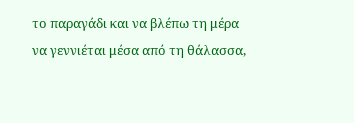το παραγάδι και να βλέπω τη μέρα να γεννιέται μέσα από τη θάλασσα,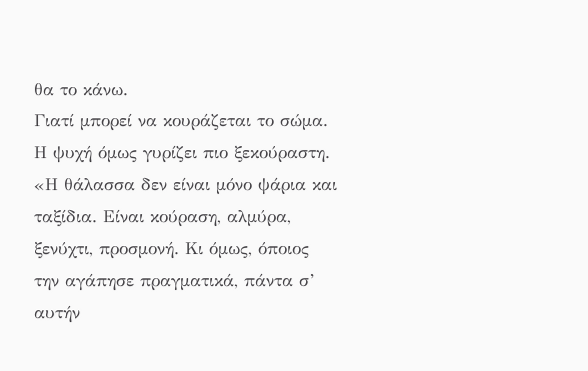θα το κάνω.
Γιατί μπορεί να κουράζεται το σώμα.
Η ψυχή όμως γυρίζει πιο ξεκούραστη.
«Η θάλασσα δεν είναι μόνο ψάρια και ταξίδια. Είναι κούραση, αλμύρα, ξενύχτι, προσμονή. Κι όμως, όποιος την αγάπησε πραγματικά, πάντα σ’ αυτήν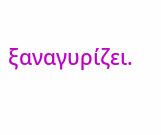ξαναγυρίζει.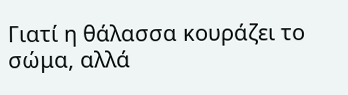Γιατί η θάλασσα κουράζει το σώμα, αλλά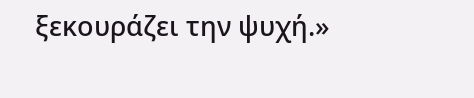ξεκουράζει την ψυχή.»